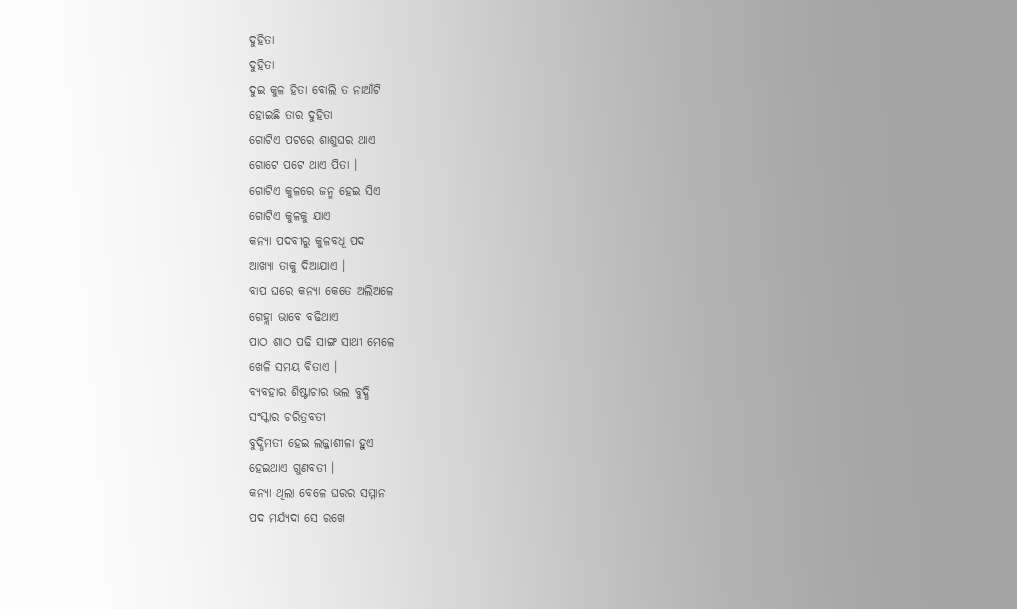ଦୁହିତା
ଦୁହିତା
ଦୁଇ କୁଳ ହିତା ବୋଲି ତ ନାଆଁଟି
ହୋଇଛି ତାର ଦୁହିତା
ଗୋଟିଏ ପଟରେ ଶାଶୁଘର ଥାଏ
ଗୋଟେ ପଟେ ଥାଏ ପିତା ।
ଗୋଟିଏ କୁଳରେ ଜନ୍ମ ହେଇ ସିଏ
ଗୋଟିଏ କୁଳକୁ ଯାଏ
କନ୍ୟା ପଦବୀରୁ କୁଳବଧୂ ପଦ
ଆଖ୍ୟା ତାକୁ ଦିଆଯାଏ ।
ବାପ ଘରେ କନ୍ୟା କେତେ ଅଲିଅଳେ
ଗେହ୍ଲା ଭାବେ ବଢିଥାଏ
ପାଠ ଶାଠ ପଢି ସାଙ୍ଗ ସାଥୀ ମେଳେ
ଖେଳି ସମୟ ବିତାଏ ।
ବ୍ୟବହାର ଶିଷ୍ଟାଚାର ଭଲ ବୁଦ୍ଧି
ସଂସ୍କାର ଚରିତ୍ରବତୀ
ବୁଦ୍ଧିମତୀ ହେଇ ଲଜ୍ଜାଶୀଳା ହୁଏ
ହେଇଥାଏ ଗୁଣବତୀ ।
କନ୍ୟା ଥିଲା ବେଳେ ଘରର ସମ୍ମାନ
ପଦ ମର୍ଯ୍ୟଦା ସେ ରଖେ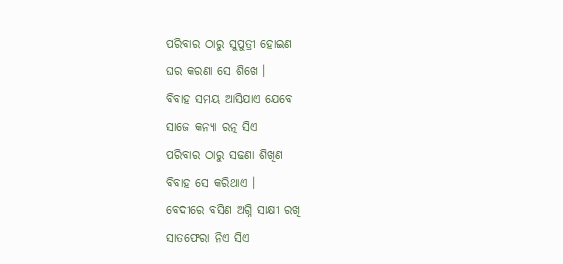ପରିବାର ଠାରୁ ସୁପୁତ୍ରୀ ହୋଇଣ
ଘର କରଣା ସେ ଶିଖେ ।
ବିବାହ ସମୟ ଆସିଯାଏ ଯେବେ
ସାଜେ କନ୍ୟା ରତ୍ନ ସିଏ
ପରିବାର ଠାରୁ ସଢଣା ଶିଖିଣ
ବିବାହ ସେ କରିଥାଏ ।
ବେଦୀରେ ବସିଣ ଅଗ୍ନି ସାକ୍ଷୀ ରଖି
ସାତଫେରା ନିଏ ସିଏ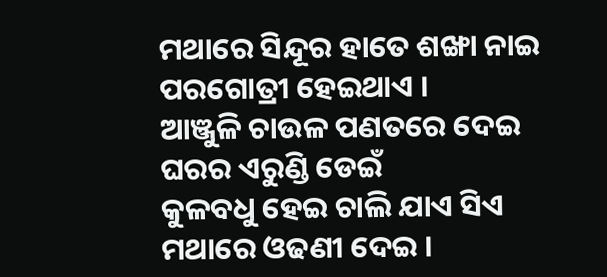ମଥାରେ ସିନ୍ଦୂର ହାତେ ଶଙ୍ଖା ନାଇ
ପରଗୋତ୍ରୀ ହେଇଥାଏ ।
ଆଞ୍ଜୁଳି ଚାଉଳ ପଣତରେ ଦେଇ
ଘରର ଏରୁଣ୍ଡି ଡେଇଁ
କୁଳବଧୁ ହେଇ ଚାଲି ଯାଏ ସିଏ
ମଥାରେ ଓଢଣୀ ଦେଇ ।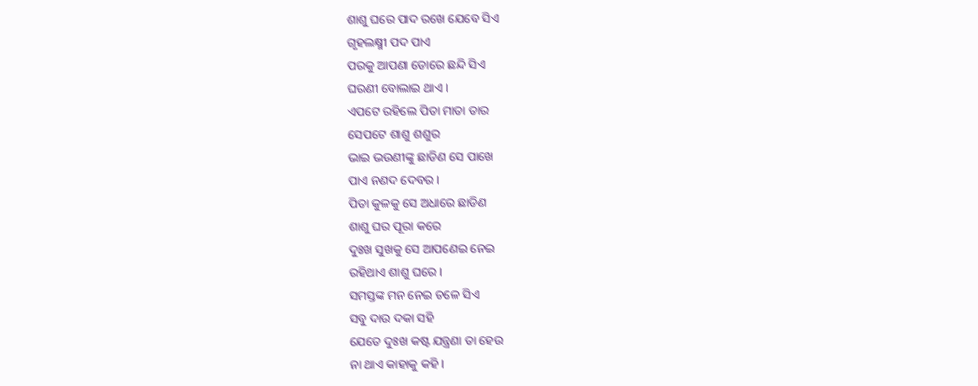ଶାଶୁ ଘରେ ପାଦ ରଖେ ଯେବେ ସିଏ
ଗୃହଲକ୍ଷ୍ମୀ ପଦ ପାଏ
ପରକୁ ଆପଣା ଡୋରେ ଛନ୍ଦି ସିଏ
ଘରଣୀ ବୋଲାଇ ଥାଏ ।
ଏପଟେ ରହିଲେ ପିତା ମାତା ତାର
ସେପଟେ ଶାଶୁ ଶଶୁର
ଭାଇ ଭଉଣୀଙ୍କୁ ଛାଡିଣ ସେ ପାଖେ
ପାଏ ନଣଦ ଦେବର ।
ପିତା କୁଳକୁ ସେ ଅଧାରେ ଛାଡିଣ
ଶାଶୁ ଘର ପୂରା କରେ
ଦୁଃଖ ସୁଖକୁ ସେ ଆପଣେଇ ନେଇ
ରହିଥାଏ ଶାଶୁ ଘରେ ।
ସମସ୍ତଙ୍କ ମନ ନେଇ ଚଳେ ସିଏ
ସବୁ ଦାଉ ଦକା ସହି
ଯେତେ ଦୁଃଖ କଷ୍ଟ ଯନ୍ତ୍ରଣା ତା ହେଉ
ନା ଥାଏ କାହାକୁ କହି ।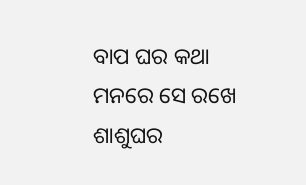ବାପ ଘର କଥା ମନରେ ସେ ରଖେ
ଶାଶୁଘର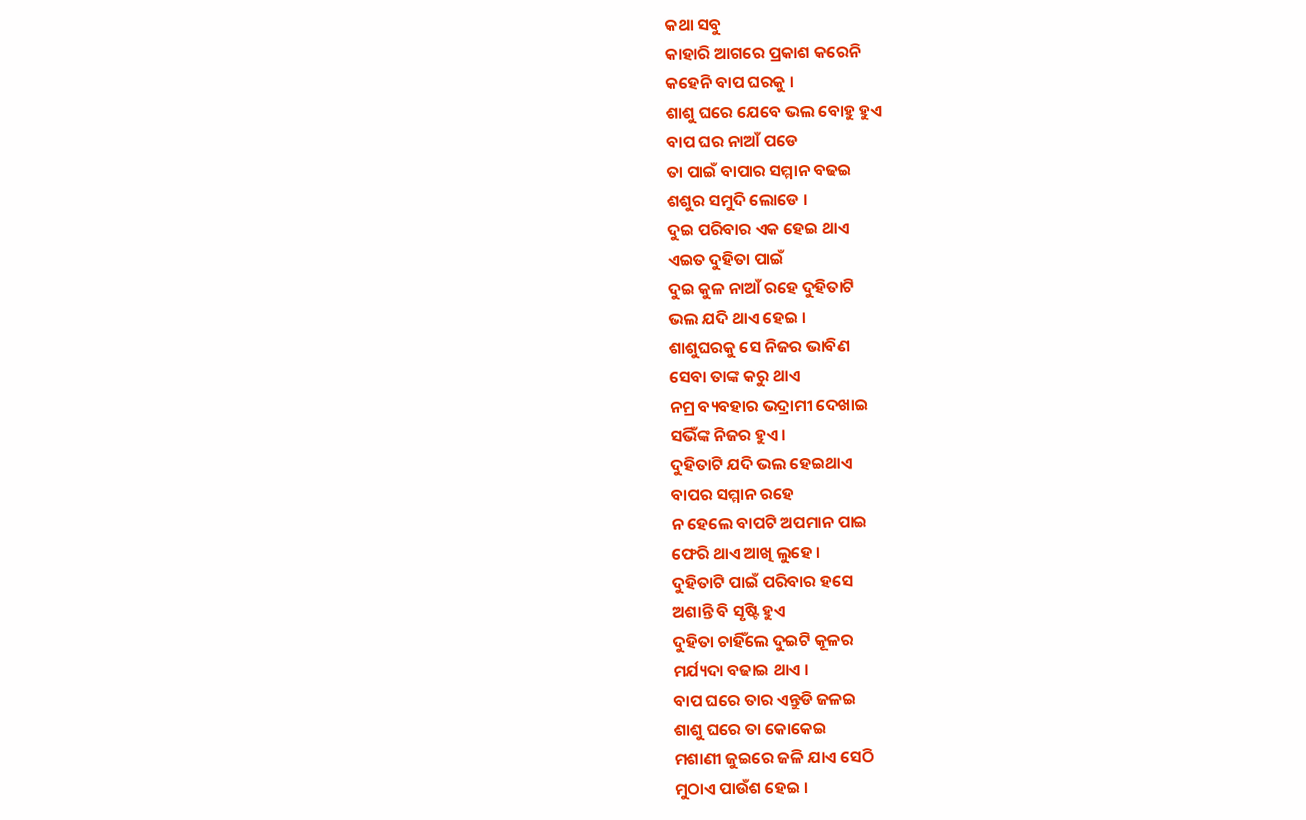କଥା ସବୁ
କାହାରି ଆଗରେ ପ୍ରକାଶ କରେନି
କହେନି ବାପ ଘରକୁ ।
ଶାଶୁ ଘରେ ଯେବେ ଭଲ ବୋହୁ ହୁଏ
ବାପ ଘର ନାଆଁ ପଡେ
ତା ପାଇଁ ବାପାର ସମ୍ମାନ ବଢଇ
ଶଶୁର ସମୁଦି ଲୋଡେ ।
ଦୁଇ ପରିବାର ଏକ ହେଇ ଥାଏ
ଏଇତ ଦୁହିତା ପାଇଁ
ଦୁଇ କୁଳ ନାଆଁ ରହେ ଦୁହିତାଟି
ଭଲ ଯଦି ଥାଏ ହେଇ ।
ଶାଶୁଘରକୁ ସେ ନିଜର ଭାବିଣ
ସେବା ତାଙ୍କ କରୁ ଥାଏ
ନମ୍ର ବ୍ୟବହାର ଭଦ୍ରାମୀ ଦେଖାଇ
ସଭିଁଙ୍କ ନିଜର ହୁଏ ।
ଦୁହିତାଟି ଯଦି ଭଲ ହେଇଥାଏ
ବାପର ସମ୍ମାନ ରହେ
ନ ହେଲେ ବାପଟି ଅପମାନ ପାଇ
ଫେରି ଥାଏ ଆଖି ଲୁହେ ।
ଦୁହିତାଟି ପାଇଁ ପରିବାର ହସେ
ଅଶାନ୍ତି ବି ସୃଷ୍ଟି ହୁଏ
ଦୁହିତା ଚାହିଁଲେ ଦୁଇଟି କୂଳର
ମର୍ଯ୍ୟଦା ବଢାଇ ଥାଏ ।
ବାପ ଘରେ ତାର ଏନ୍ତୁଡି ଜଳଇ
ଶାଶୁ ଘରେ ତା କୋକେଇ
ମଶାଣୀ ଜୁଇରେ ଜଳି ଯାଏ ସେଠି
ମୁଠାଏ ପାଉଁଶ ହେଇ ।